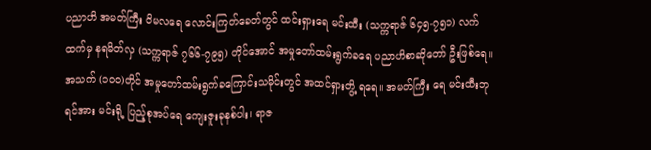ပညာဟိ အမတ်ကြီး ဝိမလရေ လောင်းကြတ်ခေတ်တွင် ထင်းရှားရေ မင်းထီး (သက္ကရာဇ် ၆၄၅-၇၅၁) လက်ထက်မှ နရမိတ်လှ (သက္ကရာဇ် ၇၆၆-၇၉၅) တိုင်အောင် အမှုတော်ထမ်းရွက်ခရေ ပညာဟိစာဆိုတော် ဦးဖြစ်ရေ။ အသက် (၁ဝဝ)တိုင် အမှုတော်ထမ်းရွက်ခကြောင်းသမိုင်းတွင် အထင်ရှားတွိ့ ရရေ။ အမတ်ကြီး ရေ မင်းထီးဘုရင်အား မင်းရို့ ပြည့်စုအပ်ရေ ကျေးဇူးခုနစ်ပါး၊ ရာဇ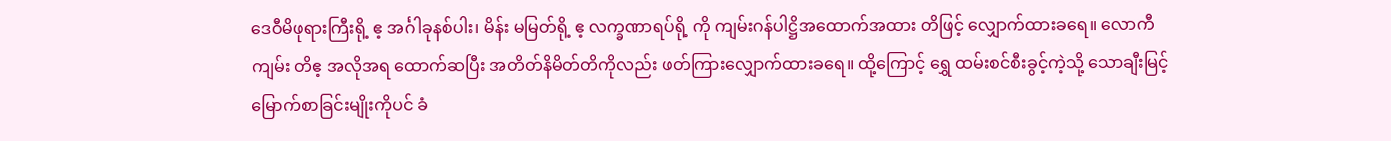ဒေဝီမိဖုရားကြီးရို့ ဧ့ အင်္ဂါခုနစ်ပါး၊ မိန်း မမြတ်ရို့ ဧ့ လက္ခဏာရပ်ရို့ ကို ကျမ်းဂန်ပါဋ္ဌိအထောက်အထား တိဖြင့် လျှောက်ထားခရေ။ လောကီကျမ်း တိဧ့ အလိုအရ ထောက်ဆပြီး အတိတ်နိမိတ်တိကိုလည်း ဖတ်ကြားလျှောက်ထားခရေ။ ထို့ကြောင့် ရွှေ ထမ်းစင်စီးခွင့်ကဲ့သို့ သောချီးမြင့်မြောက်စာခြင်းမျိုးကိုပင် ခံ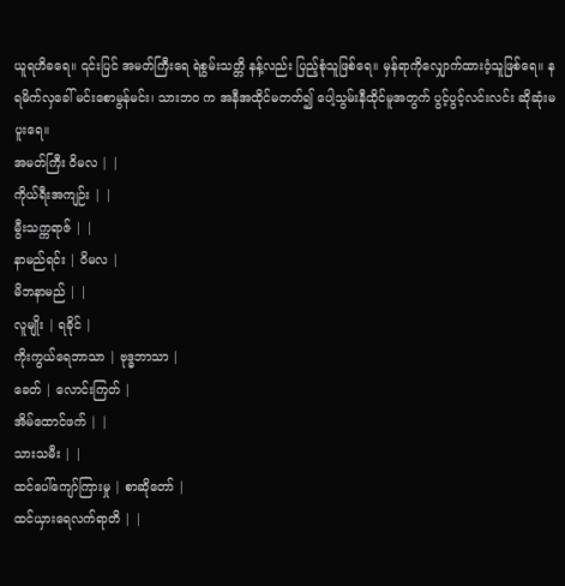ယူရဟိခရေ။ ၎င်းပြင် အမတ်ကြီးရေ ရဲစွမ်းသတ္တိ နန့်လည်း ပြည့်စုံသူဖြစ်ရေ။ မှန်ရာကိုလျှောက်ထားဝံ့သူဖြစ်ရေ။ နရမိက်လှခေါ် မင်းစောမွန်မင်း၊ သားဘဝ က အနီအထိုင်မတတ်၍ ပေါ့သွမ်းနီထိုင်မူအတွက် ပွင့်ပွင့်လင်းလင်း ဆိုဆုံးမပူးရေ။
အမတ်ကြီး ဝိမလ | |
ကိုယ်ရီးအကျဉ်း | |
မွီးသက္ကရာဇ် | |
နာမည်ရင်း | ဝိမလ |
မိဘနာမည် | |
လူမျိုး | ရခိုင် |
ကိုးကွယ်ရေဘာသာ | ဗုဒ္ဓဘာသာ |
ခေတ် | လောင်းကြတ် |
အိမ်ထောင်ဖက် | |
သားသမီး | |
ထင်ပေါ်ကျော်ကြားမှု | စာဆိုတော် |
ထင်ယှားရေလက်ရာတိ | |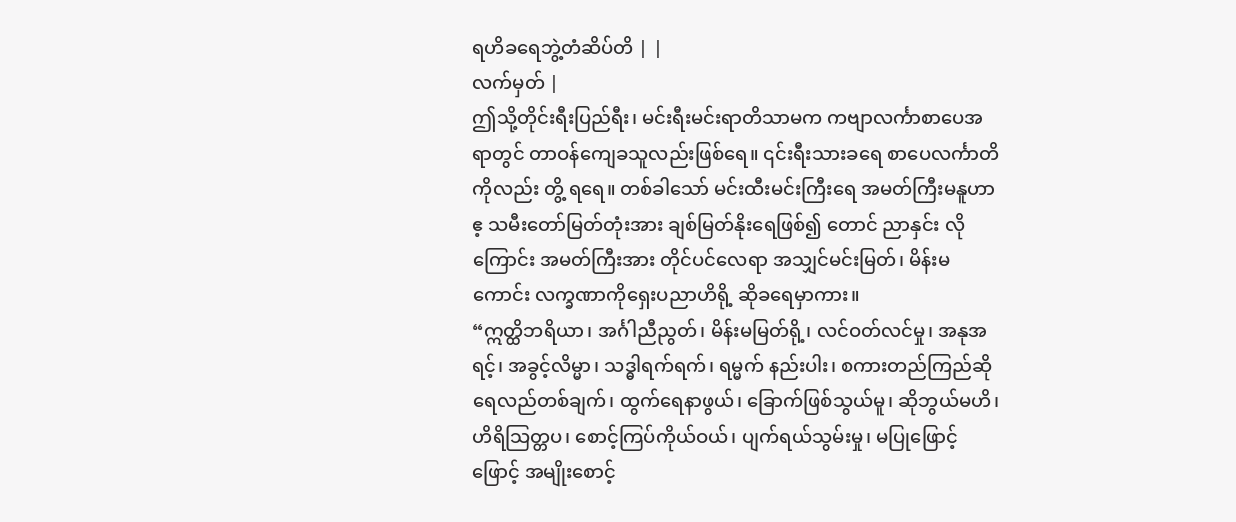ရဟိခရေဘွဲ့တံဆိပ်တိ | |
လက်မှတ် |
ဤသို့တိုင်းရီးပြည်ရီး၊ မင်းရီးမင်းရာတိသာမက ကဗျာလင်္ကာစာပေအရာတွင် တာဝန်ကျေခသူလည်းဖြစ်ရေ။ ၎င်းရီးသားခရေ စာပေလင်္ကာတိကိုလည်း တွိ့ ရရေ။ တစ်ခါသော် မင်းထီးမင်းကြီးရေ အမတ်ကြီးမနူဟာဧ့ သမီးတော်မြတ်တုံးအား ချစ်မြတ်နိုးရေဖြစ်၍ တောင် ညာနှင်း လိုကြောင်း အမတ်ကြီးအား တိုင်ပင်လေရာ အသျှင်မင်းမြတ်၊ မိန်းမကောင်း လက္ခဏာကိုရှေးပညာဟိရို့ ဆိုခရေမှာကား။
“ဣတ္ထိဘရိယာ၊ အင်္ဂါညီညွတ်၊ မိန်းမမြတ်ရို့၊ လင်ဝတ်လင်မှု၊ အနုအရင့်၊ အခွင့်လိမ္မာ၊ သဒ္ဓါရက်ရက်၊ ရမ္မက် နည်းပါး၊ စကားတည်ကြည်ဆိုရေလည်တစ်ချက်၊ ထွက်ရေနာဖွယ်၊ ခြောက်ဖြစ်သွယ်မူ၊ ဆိုဘွယ်မဟိ၊ ဟိရိသြတ္တပ၊ စောင့်ကြပ်ကိုယ်ဝယ်၊ ပျက်ရယ်သွမ်းမှု၊ မပြုဖြောင့်ဖြောင့် အမျိုးစောင့်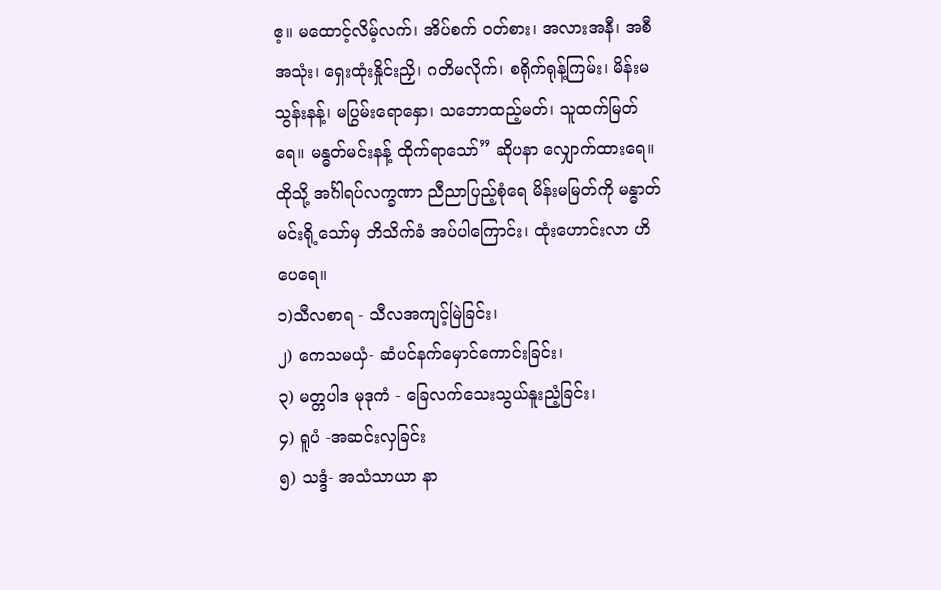ဧ့။ မထောင့်လိမ့်လက်၊ အိပ်စက် ဝတ်စား၊ အလားအနီ၊ အစီအသုံး၊ ရှေးထုံးနှိုင်းညှိ၊ ဂတိမလိုက်၊ စရိုက်ရုန့်ကြမ်း၊ မိန်းမသွန်းနန့်၊ မပြွမ်းရောနှော၊ သဘောထည့်မတ်၊ သူထက်မြတ်ရေ။ မန္ဓတ်မင်းနန့် ထိုက်ရာသော်” ဆိုပနာ လျှောက်ထားရေ။
ထိုသို့ အင်္ဂါရပ်လက္ခဏာ ညီညာပြည့်စုံရေ မိန်းမမြတ်ကို မန္ဓာတ် မင်းရို့သော်မှ ဘိသိက်ခံ အပ်ပါကြောင်း၊ ထုံးဟောင်းလာ ဟိပေရေ။
၁)သီလစာရ - သီလအကျင့်မြဲခြင်း၊
၂) ကေသမယှံ- ဆံပင်နက်မှောင်ကောင်းခြင်း၊
၃) မတ္တပါဒ မုဒုကံ - ခြေလက်သေးသွယ်နူးညံ့ခြင်း၊
၄) ရူပံ -အဆင်းလှခြင်း
၅) သဒ္ဒံ- အသံသာယာ နာ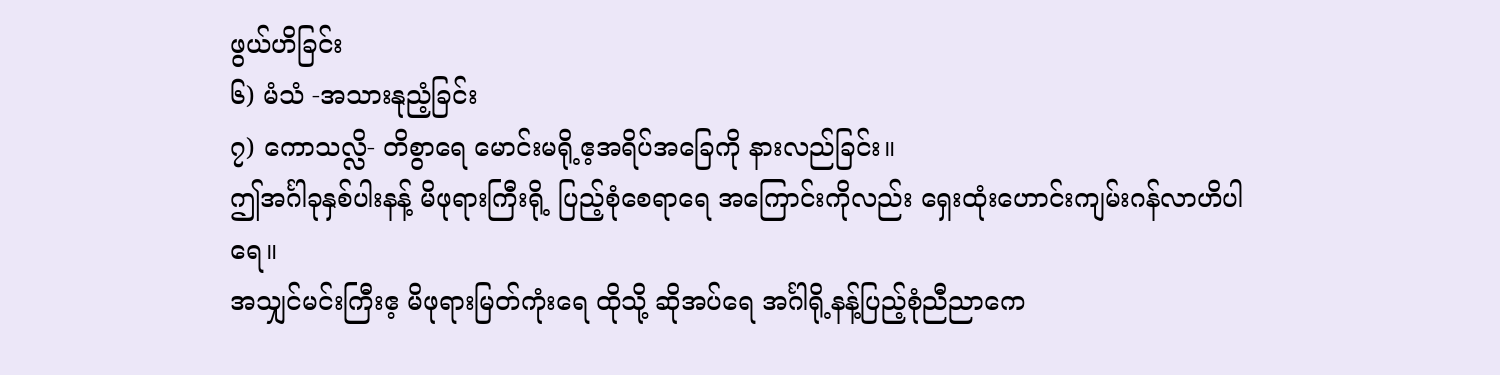ဖွယ်ဟိခြင်း
၆) မံသံ -အသားနုညံ့ခြင်း
၇) ကောသလ္လိ- တိစွာရေ မောင်းမရို့ဧ့အရိပ်အခြေကို နားလည်ခြင်း။
ဤအင်္ဂါခုနှစ်ပါးနန့် မိဖုရားကြီးရို့ ပြည့်စုံစေရာရေ အကြောင်းကိုလည်း ရှေးထုံးဟောင်းကျမ်းဂန်လာဟိပါ ရေ။
အသျှင်မင်းကြီးဧ့ မိဖုရားမြတ်ကုံးရေ ထိုသို့ ဆိုအပ်ရေ အင်္ဂါရို့နန့်ပြည့်စုံညီညာကေ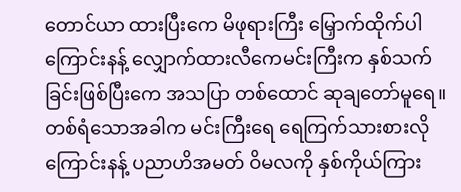တောင်ယာ ထားပြီးကေ မိဖုရားကြီး မြှောက်ထိုက်ပါကြောင်းနန့် လျှောက်ထားလီကေမင်းကြီးက နှစ်သက်ခြင်းဖြစ်ပြီးကေ အသပြာ တစ်ထောင် ဆုချတော်မူရေ။
တစ်ရံသောအခါက မင်းကြီးရေ ရေကြက်သားစားလိုကြောင်းနန့် ပညာဟိအမတ် ဝိမလကို နှစ်ကိုယ်ကြား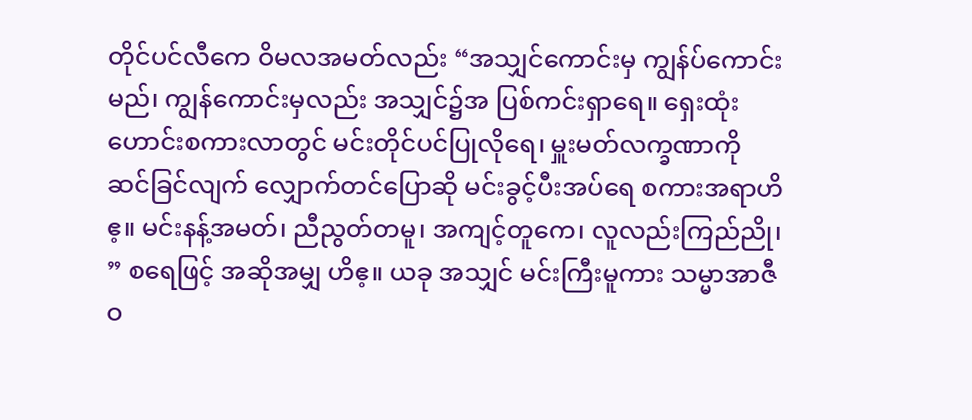တိုင်ပင်လီကေ ဝိမလအမတ်လည်း “အသျှင်ကောင်းမှ ကျွန်ပ်ကောင်းမည်၊ ကျွန်ကောင်းမှလည်း အသျှင်၌အ ပြစ်ကင်းရှာရေ။ ရှေးထုံးဟောင်းစကားလာတွင် မင်းတိုင်ပင်ပြုလိုရေ၊ မှူးမတ်လက္ခဏာကို ဆင်ခြင်လျက် လျှောက်တင်ပြောဆို မင်းခွင့်ပီးအပ်ရေ စကားအရာဟိဧ့။ မင်းနန့်အမတ်၊ ညီညွတ်တမူ၊ အကျင့်တူကေ၊ လူလည်းကြည်ညို၊ ” စရေဖြင့် အဆိုအမျှ ဟိဧ့။ ယခု အသျှင် မင်းကြီးမူကား သမ္မာအာဇီဝ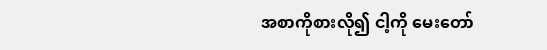အစာကိုစားလို၍ ငါ့ကို မေးတော်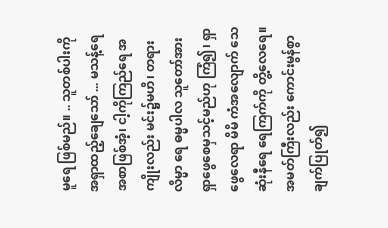မူရေ ဖြစ်မည်။ .. သူတစ်ပါးကို အရှာထည့်ချေသော် ... မသန့်ရေ အစာဖြစ်အံ့၊ ငါ့ကိုကြည်ရေ အကျိုးလည်း မင်း၌မဟိ၊ တရားလိမ္မာ ရေ ဓမ္မပါလ သူတော်အားရှာဖွေစေမှသင့်မည်ဟု ကြံ၍၊ ရှာဖွေလေရာ မိမိ ကံအလျောက် သေဆုံးနီရေ ရေကြက်ကို တွိ့လေရေ။ အမတ်ကြီးလည်း ကောင်းမွန်စွာ ချက်ပြုတ်၍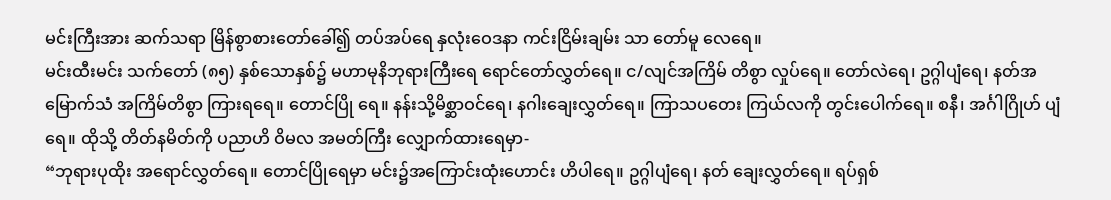မင်းကြီးအား ဆက်သရာ မြိန်စွာစားတော်ခေါ်၍ တပ်အပ်ရေ နှလုံးဝေဒနာ ကင်းငြိမ်းချမ်း သာ တော်မူ လေရေ။
မင်းထီးမင်း သက်တော် (၈၅) နှစ်သောနှစ်၌ မဟာမုနိဘုရားကြီးရေ ရောင်တော်လွှတ်ရေ။ င/လျင်အကြိမ် တိစွာ လှုပ်ရေ။ တော်လဲရေ၊ ဥဂ္ဂါပျံရေ၊ နတ်အမြောက်သံ အကြိမ်တိစွာ ကြားရရေ။ တောင်ပြို ရေ။ နန်းသို့မိစ္ဆာဝင်ရေ၊ နဂါးချေးလွှတ်ရေ။ ကြာသပတေး ကြယ်လကို တွင်းပေါက်ရေ။ စနီ၊ အင်္ဂါဂြိုဟ် ပျံရေ။ ထိုသို့ တိတ်နမိတ်ကို ပညာဟိ ဝိမလ အမတ်ကြီး လျှောက်ထားရေမှာ-
“ဘုရားပုထိုး အရောင်လွှတ်ရေ။ တောင်ပြိုရေမှာ မင်း၌အကြောင်းထုံးဟောင်း ဟိပါရေ။ ဥဂ္ဂါပျံရေ၊ နတ် ချေးလွှတ်ရေ။ ရပ်ရှစ်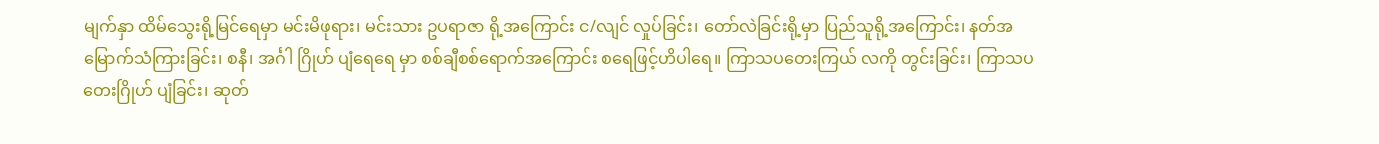မျက်နှာ ထိမ်သွေးရို့မြင်ရေမှာ မင်းမိဖုရား၊ မင်းသား ဥပရာဇာ ရို့အကြောင်း င/လျင် လှုပ်ခြင်း၊ တော်လဲခြင်းရို့မှာ ပြည်သူရို့အကြောင်း၊ နတ်အမြောက်သံကြားခြင်း၊ စနီ၊ အင်္ဂါ ဂြိုဟ် ပျံရေရေ မှာ စစ်ချီစစ်ရောက်အကြောင်း စရေဖြင့်ဟိပါရေ။ ကြာသပတေးကြယ် လကို တွင်းခြင်း၊ ကြာသပတေးဂြိုဟ် ပျံခြင်း၊ ဆုတ်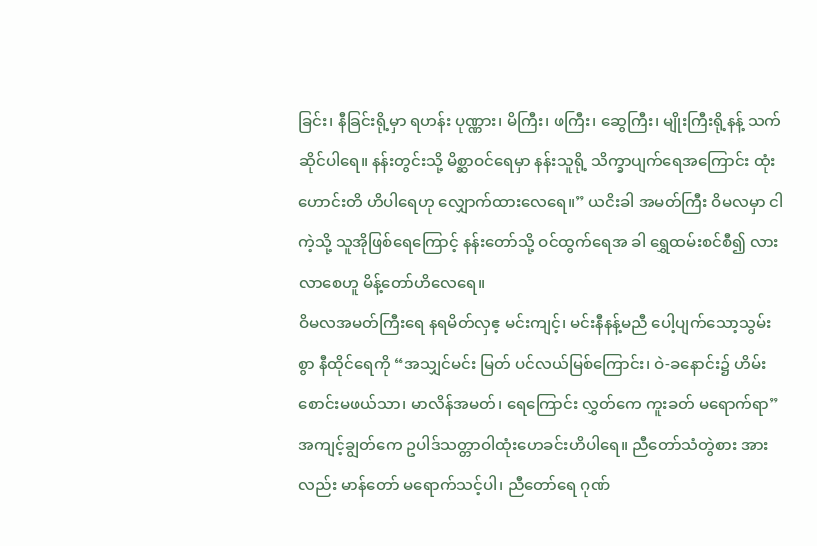ခြင်း၊ နီခြင်းရို့မှာ ရဟန်း ပုဏ္ဏား၊ မိကြီး၊ ဖကြီး၊ ဆွေကြီး၊ မျိုးကြီးရို့နန့် သက်ဆိုင်ပါရေ။ နန်းတွင်းသို့ မိစ္ဆာဝင်ရေမှာ နန်းသူရို့ သိက္ခာပျက်ရေအကြောင်း ထုံးဟောင်းတိ ဟိပါရေဟု လျှောက်ထားလေရေ။” ယငိးခါ အမတ်ကြီး ဝိမလမှာ ငါကဲ့သို့ သူအိုဖြစ်ရေကြောင့် နန်းတော်သို့ ဝင်ထွက်ရေအ ခါ ရွှေထမ်းစင်စီ၍ လားလာစေဟူ မိန့်တော်ဟိလေရေ။
ဝိမလအမတ်ကြီးရေ နရမိတ်လှဧ့ မင်းကျင့်၊ မင်းနီနန့်မညီ ပေါ့ပျက်သော့သွမ်းစွာ နီထိုင်ရေကို “အသျှင်မင်း မြတ် ပင်လယ်မြစ်ကြောင်း၊ ဝဲ-ခနောင်း၌ ဟိမ်းစောင်းမဖယ်သာ၊ မာလိန်အမတ်၊ ရေကြောင်း လွှတ်ကေ ကူးခတ် မရောက်ရာ” အကျင့်ချွတ်ကေ ဥပါဒ်သတ္တာဝါထုံးဟေခင်းဟိပါရေ။ ညီတော်သံတွဲစား အားလည်း မာန်တော် မရောက်သင့်ပါ၊ ညီတော်ရေ ဂုဏ်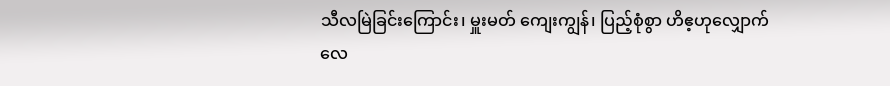သီလမြဲခြင်းကြောင်း၊ မှူးမတ် ကျေးကျွန်၊ ပြည့်စုံစွာ ဟိဧ့ဟုလျှောက်လေ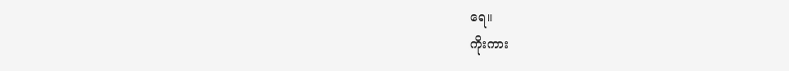ရေ။
ကိုးကား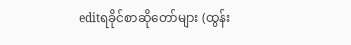editရခိုင်စာဆိုတော်များ (ထွန်း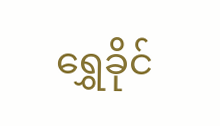ရွှေခိုင်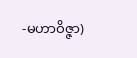-မဟာဝိဇ္ဇာ)